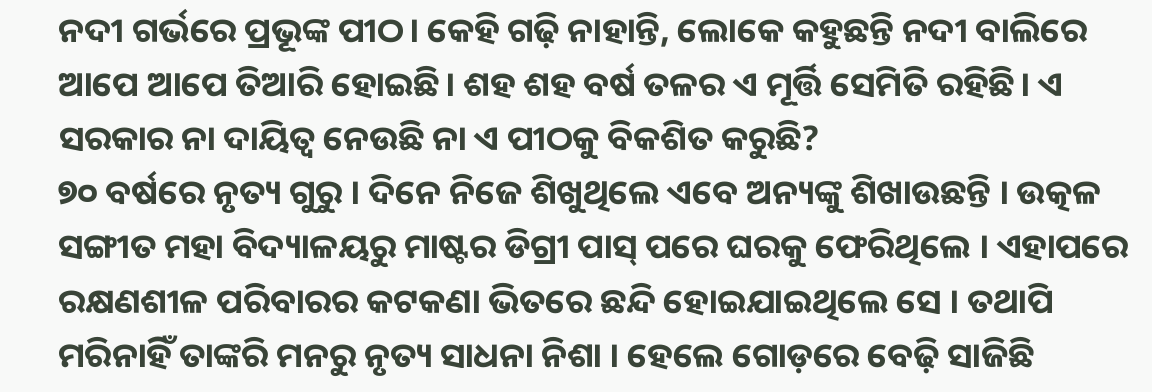ନଦୀ ଗର୍ଭରେ ପ୍ରଭୂଙ୍କ ପୀଠ। କେହି ଗଢ଼ି ନାହାନ୍ତି, ଲୋକେ କହୁଛନ୍ତି ନଦୀ ବାଲିରେ ଆପେ ଆପେ ତିଆରି ହୋଇଛି। ଶହ ଶହ ବର୍ଷ ତଳର ଏ ମୂର୍ତ୍ତି ସେମିତି ରହିଛି। ଏ ସରକାର ନା ଦାୟିତ୍ୱ ନେଉଛି ନା ଏ ପୀଠକୁ ବିକଶିତ କରୁଛି?
୭୦ ବର୍ଷରେ ନୃତ୍ୟ ଗୁରୁ । ଦିନେ ନିଜେ ଶିଖୁଥିଲେ ଏବେ ଅନ୍ୟଙ୍କୁ ଶିଖାଉଛନ୍ତି । ଉତ୍କଳ ସଙ୍ଗୀତ ମହା ବିଦ୍ୟାଳୟରୁ ମାଷ୍ଟର ଡିଗ୍ରୀ ପାସ୍ ପରେ ଘରକୁ ଫେରିଥିଲେ । ଏହାପରେ ରକ୍ଷଣଶୀଳ ପରିବାରର କଟକଣା ଭିତରେ ଛନ୍ଦି ହୋଇଯାଇଥିଲେ ସେ । ତଥାପି ମରିନାହିଁ ତାଙ୍କରି ମନରୁ ନୃତ୍ୟ ସାଧନା ନିଶା । ହେଲେ ଗୋଡ଼ରେ ବେଢ଼ି ସାଜିଛି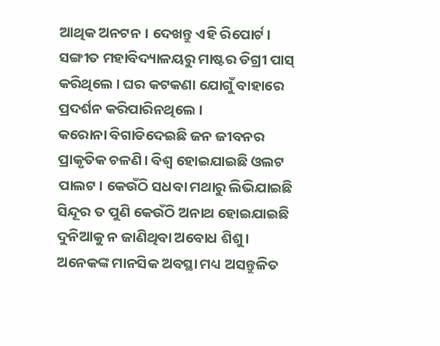ଆଥିକ ଅନଟନ । ଦେଖନ୍ତୁ ଏହି ରିପୋର୍ଟ।
ସଙ୍ଗୀତ ମହାବିଦ୍ୟାଳୟରୁ ମାଷ୍ଟର ଡିଗ୍ରୀ ପାସ୍ କରିଥିଲେ । ଘର କଟକଣା ଯୋଗୁଁ ବାହାରେ ପ୍ରଦର୍ଶନ କରିପାରିନଥିଲେ ।
କରୋନା ବିଗାଡିଦେଇଛି ଜନ ଜୀବନର ପ୍ରାକୃତିକ ଚଳଣି। ବିଶ୍ୱ ହୋଇଯାଇଛି ଓଲଟ ପାଲଟ। କେଉଁଠି ସଧବା ମଥାରୁ ଲିଭିଯାଇଛି ସିନ୍ଦୂର ତ ପୁଣି କେଉଁଠି ଅନାଥ ହୋଇଯାଇଛି ଦୁନିଆକୁ ନ ଜାଣିଥିବା ଅବୋଧ ଶିଶୁ। ଅନେକଙ୍କ ମାନସିକ ଅବସ୍ଥା ମଧ୍ୟ ଅସନ୍ତୁଳିତ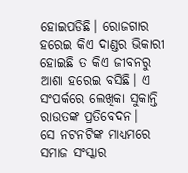ହୋଇପଡିଛି। ରୋଜଗାର ହରେଇ କିଏ ଦାଣ୍ଡର ଭିକାରୀ ହୋଇଛି ତ କିଏ ଜୀବନରୁ ଆଶା ହରେଇ ବସିଛି। ଏ ସଂପର୍କରେ ଲେଖିକା ସୁକାନ୍ତି ରାଉତଙ୍କ ପ୍ରତିବେଦନ।
ସେ ନଟନଟିଙ୍କ ମାଧ୍ୟମରେ ସମାଜ ସଂସ୍କାର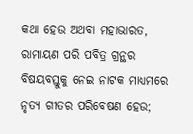କଥା ହେଉ ଅଥବା ମହାଭାରତ, ରାମାୟଣ ପରି ପବିତ୍ର ଗ୍ରନ୍ଥର ବିଷୟବସ୍ତୁକୁ ନେଇ ନାଟକ ମାଧ୍ୟମରେ ନୃତ୍ୟ ଗୀତର ପରିବେଷଣ ହେଉ;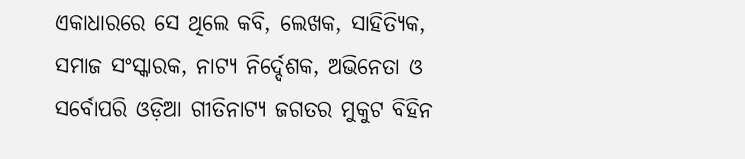ଏକାଧାରରେ ସେ ଥିଲେ କବି, ଲେଖକ, ସାହିତ୍ୟିକ, ସମାଜ ସଂସ୍କାରକ, ନାଟ୍ୟ ନିର୍ଦ୍ଦେଶକ, ଅଭିନେତା ଓ ସର୍ବୋପରି ଓଡ଼ିଆ ଗୀତିନାଟ୍ୟ ଜଗତର ମୁକୁଟ ବିହିନ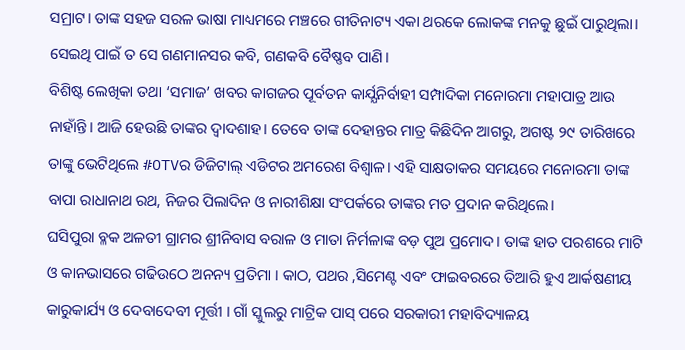ସମ୍ରାଟ। ତାଙ୍କ ସହଜ ସରଳ ଭାଷା ମାଧ୍ୟମରେ ମଞ୍ଚରେ ଗୀତିନାଟ୍ୟ ଏକା ଥରକେ ଲୋକଙ୍କ ମନକୁ ଛୁଇଁ ପାରୁଥିଲା। ସେଇଥି ପାଇଁ ତ ସେ ଗଣମାନସର କବି, ଗଣକବି ବୈଷ୍ଣବ ପାଣି।
ବିଶିଷ୍ଟ ଲେଖିକା ତଥା ‘ସମାଜ’ ଖବର କାଗଜର ପୂର୍ବତନ କାର୍ଯ୍ଯନିର୍ବାହୀ ସମ୍ପାଦିକା ମନୋରମା ମହାପାତ୍ର ଆଉ ନାହାଁନ୍ତି। ଆଜି ହେଉଛି ତାଙ୍କର ଦ୍ୱାଦଶାହ। ତେବେ ତାଙ୍କ ଦେହାନ୍ତର ମାତ୍ର କିଛିଦିନ ଆଗରୁ, ଅଗଷ୍ଟ ୨୯ ତାରିଖରେ ତାଙ୍କୁ ଭେଟିଥିଲେ #OTVର ଡିଜିଟାଲ୍ ଏଡିଟର ଅମରେଶ ବିଶ୍ୱାଳ। ଏହି ସାକ୍ଷତାକର ସମୟରେ ମନୋରମା ତାଙ୍କ ବାପା ରାଧାନାଥ ରଥ, ନିଜର ପିଲାଦିନ ଓ ନାରୀଶିକ୍ଷା ସଂପର୍କରେ ତାଙ୍କର ମତ ପ୍ରଦାନ କରିଥିଲେ।
ଘସିପୁରା ବ୍ଳକ ଅଳତୀ ଗ୍ରାମର ଶ୍ରୀନିବାସ ବରାଳ ଓ ମାତା ନିର୍ମଳାଙ୍କ ବଡ଼ ପୁଅ ପ୍ରମୋଦ। ତାଙ୍କ ହାତ ପରଶରେ ମାଟି ଓ କାନଭାସରେ ଗଢିଉଠେ ଅନନ୍ୟ ପ୍ରତିମା । କାଠ, ପଥର ,ସିମେଣ୍ଟ ଏବଂ ଫାଇବରରେ ତିଆରି ହୁଏ ଆର୍କଷଣୀୟ କାରୁକାର୍ଯ୍ୟ ଓ ଦେବାଦେବୀ ମୂର୍ତ୍ତୀ । ଗାଁ ସ୍କୁଲରୁ ମାଟ୍ରିକ ପାସ୍ ପରେ ସରକାରୀ ମହାବିଦ୍ୟାଳୟ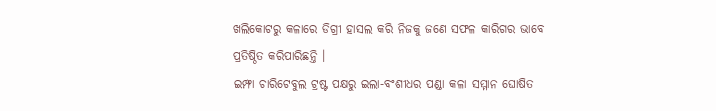ଖଲିକୋଟରୁ କଳାରେ ଡିଗ୍ରୀ ହାସଲ କରି ନିଜକୁ ଜଣେ ସଫଳ କାରିଗର ଭାବେ ପ୍ରତିଷ୍ଠିତ କରିପାରିଛନ୍ତି ।
ଇମ୍ଫା ଚାରିଟେବୁଲ ଟ୍ରଷ୍ଟ ପକ୍ଷରୁ ଇଲା-ବଂଶୀଧର ପଣ୍ଡା କଳା ସମ୍ମାନ ଘୋଷିତ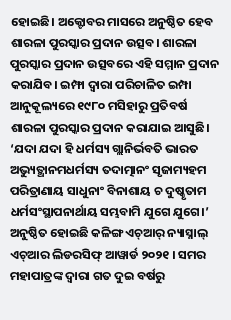ହୋଇଛି। ଅକ୍ଟୋବର ମାସରେ ଅନୁଷ୍ଠିତ ହେବ ଶାରଳା ପୁରସ୍କାର ପ୍ରଦାନ ଉତ୍ସବ। ଶାରଳା ପୁରସ୍କାର ପ୍ରଦାନ ଉତ୍ସବରେ ଏହି ସମ୍ମାନ ପ୍ରଦାନ କରାଯିବ। ଇମ୍ଫା ଦ୍ୱାରା ପରିଚାଳିତ ଇମ୍ପା ଆନୁକୂଲ୍ୟରେ ୧୯୮୦ ମସିହାରୁ ପ୍ରତିବର୍ଷ ଶାରଳା ପୁରସ୍କାର ପ୍ରଦାନ କରାଯାଇ ଆସୁଛି।
‘ଯଦା ଯଦା ହି ଧର୍ମସ୍ୟ ଗ୍ଲାନିର୍ଭବତି ଭାରତ ଅଭ୍ୟୁତ୍ଥାନମଧର୍ମସ୍ୟ ତଦାତ୍ମାନଂ ସୃଜାମ୍ୟହମ ପରିତ୍ରାଣାୟ ସାଧୁନାଂ ବିନାଶାୟ ଚ ଦୁଷ୍କୃତାମ ଧର୍ମସଂସ୍ଥାପନାର୍ଥାୟ ସମ୍ଭବାମି ଯୁଗେ ଯୁଗେ।’
ଅନୁଷ୍ଠିତ ହୋଇଛି କଳିଙ୍ଗ ଏଚ୍ଆର୍ ନ୍ୟାସ୍ନାଲ୍ ଏଚ୍ଆର ଲିଡରସିଫ୍ ଆୱାର୍ଡ ୨୦୨୧ । ସମର ମହାପାତ୍ରଙ୍କ ଦ୍ୱାରା ଗତ ଦୁଇ ବର୍ଷରୁ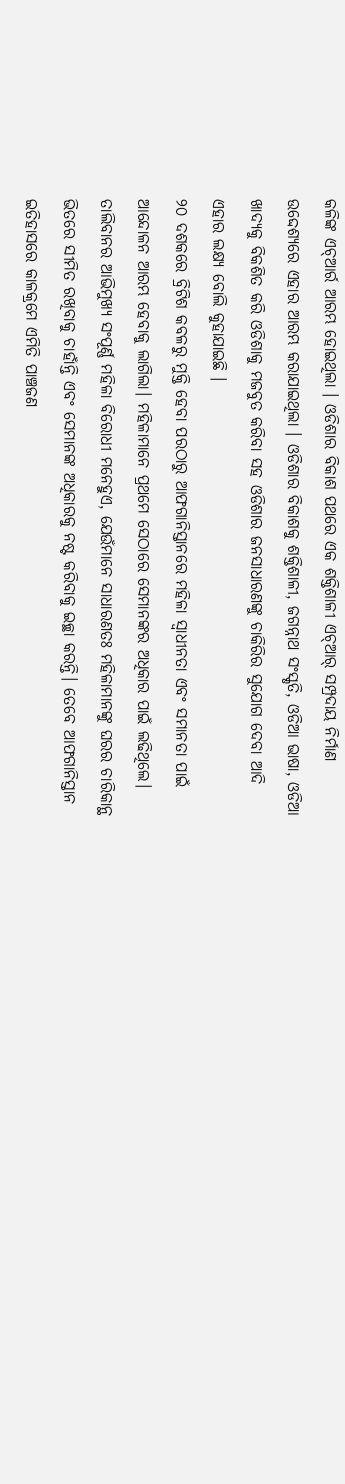କଳିଙ୍କ ଏଚ୍ଆର୍ର ଆରମ୍ଭ ହୋଇଥିଲା । ଓଡିଶାର ବିକାଶ ପଥରେ ଏକ ଶକ୍ତିଶାଳୀ ଏଚ୍ଆର୍ ସମ୍ପ୍ରଦାୟ ନିର୍ମାଣ ଉଦ୍ଦେଶ୍ୟରେ ଏହାର ଆରମ୍ଭ କରାଯାଇଥିଲା । ଓଡିଶାର ବିକାଶକୁ ଶକ୍ତିଶାଳୀ, ଜଗନ୍ନାଥ ସଂସ୍କୃତି, ଓଡିଆ ଭାଷା, ଓଡିଆ ଖାଦ୍ୟକୁ ବିକଶିତ କରି ଓଡିଶାକୁ ମଜବୁତ କରିବା ସହ ଓଡିଶାର ଜନସାଧାରଣଙ୍କୁ ଚାକିରିର ସୁଯୋଗ ଦେବା ଆଦି ଏହାର ଲକ୍ଷ୍ୟ ବୋଲି କୁହାଯାଇଛି ।
୨୦ ଦଶକରେ ବ୍ରିଟିଶ କବଳରୁ ମୁକ୍ତି ହେବା ପରଠାରୁ ଆଫଗାନିସ୍ତାନରେ ମହିଳା ସ୍ୱାଧୀନତା ଏବଂ ସମାନତା ପାଇଁ ଆନ୍ଦୋଳନ ଆରମ୍ଭ ହେବାକୁ ଲାଗିଲା। ମହିଳାମାନେ ପ୍ରଥମେ ସେଠାରେ ସେମାନଙ୍କର ଅଧିକାର ପାଇଁ ଲଢିଥିଲେ। ତାଲିବାନର ଆଭିମୁଖ୍ୟ ସଂପୂର୍ଣ୍ଣ ମହିଳା ବିରୋଧୀ ମନେହୁଏ, ଯେଉଁମାନେ ସାଧାରଣତଃ ମହିଳାମାନଙ୍କୁ ଘରର ଚାରିକାନ୍ଥ ଭିତରେ ସୀମିତ ରଖିବାକୁ ଚାହାଁନ୍ତି ଏବଂ ସେମାନଙ୍କ ଅଧିକାରକୁ ନଷ୍ଟ କରିବାକୁ ଇଚ୍ଛା କରନ୍ତି। ତେବେ ଆଫଗାନିସ୍ତାନ ଇତିହାସରେ କାଳକ୍ରମେ ଏମିତି ପାଞ୍ଚଜଣ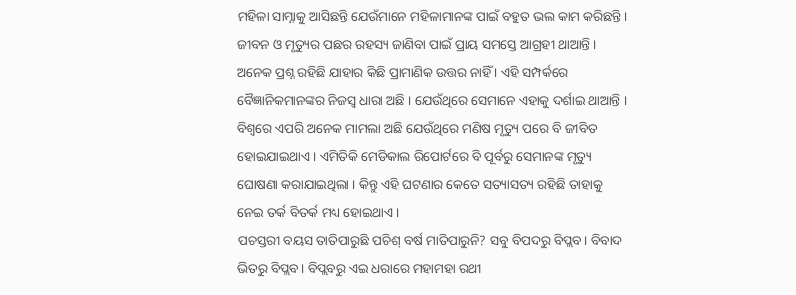ମହିଳା ସାମ୍ନାକୁ ଆସିଛନ୍ତି ଯେଉଁମାନେ ମହିଳାମାନଙ୍କ ପାଇଁ ବହୁତ ଭଲ କାମ କରିଛନ୍ତି।
ଜୀବନ ଓ ମୃତ୍ୟୁର ପଛର ରହସ୍ୟ ଜାଣିବା ପାଇଁ ପ୍ରାୟ ସମସ୍ତେ ଆଗ୍ରହୀ ଥାଆନ୍ତି । ଅନେକ ପ୍ରଶ୍ନ ରହିଛି ଯାହାର କିଛି ପ୍ରାମାଣିକ ଉତ୍ତର ନାହିଁ । ଏହି ସମ୍ପର୍କରେ ବୈଜ୍ଞାନିକମାନଙ୍କର ନିଜସ୍ୱ ଧାରା ଅଛି । ଯେଉଁଥିରେ ସେମାନେ ଏହାକୁ ଦର୍ଶାଇ ଥାଆନ୍ତି । ବିଶ୍ୱରେ ଏପରି ଅନେକ ମାମଲା ଅଛି ଯେଉଁଥିରେ ମଣିଷ ମୃତ୍ୟୁ ପରେ ବି ଜୀବିତ ହୋଇଯାଇଥାଏ । ଏମିତିକି ମେଡିକାଲ ରିପୋର୍ଟରେ ବି ପୂର୍ବରୁ ସେମାନଙ୍କ ମୃତ୍ୟୁ ଘୋଷଣା କରାଯାଇଥିଲା । କିନ୍ତୁ ଏହି ଘଟଣାର କେତେ ସତ୍ୟାସତ୍ୟ ରହିଛି ତାହାକୁ ନେଇ ତର୍କ ବିତର୍କ ମଧ୍ୟ ହୋଇଥାଏ ।
ପଚସ୍ତରୀ ବୟସ ତାତିପାରୁଛି ପଚିଶ୍ ବର୍ଷ ମାତିପାରୁନି? ସବୁ ବିପଦରୁ ବିପ୍ଲବ। ବିବାଦ ଭିତରୁ ବିପ୍ଲବ। ବିପ୍ଲବରୁ ଏଇ ଧରାରେ ମହାମହା ରଥୀ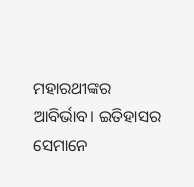ମହାରଥୀଙ୍କର ଆବିର୍ଭାବ। ଇତିହାସର ସେମାନେ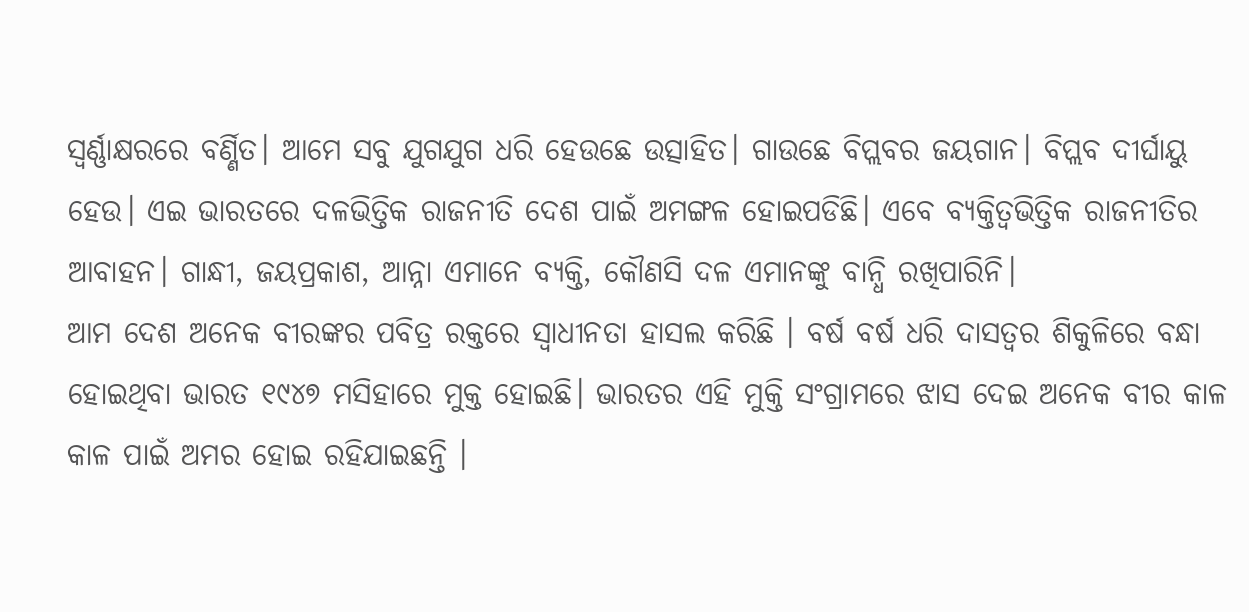ସ୍ୱର୍ଣ୍ଣାକ୍ଷରରେ ବର୍ଣ୍ଣିତ। ଆମେ ସବୁ ଯୁଗଯୁଗ ଧରି ହେଉଛେ ଉତ୍ସାହିତ। ଗାଉଛେ ବିପ୍ଲବର ଜୟଗାନ। ବିପ୍ଲବ ଦୀର୍ଘାୟୁ ହେଉ। ଏଇ ଭାରତରେ ଦଳଭିତ୍ତିକ ରାଜନୀତି ଦେଶ ପାଇଁ ଅମଙ୍ଗଳ ହୋଇପଡିଛି। ଏବେ ବ୍ୟକ୍ତିତ୍ୱଭିତ୍ତିକ ରାଜନୀତିର ଆବାହନ। ଗାନ୍ଧୀ, ଜୟପ୍ରକାଶ, ଆନ୍ନା ଏମାନେ ବ୍ୟକ୍ତି, କୌଣସି ଦଳ ଏମାନଙ୍କୁ ବାନ୍ଧି ରଖିପାରିନି।
ଆମ ଦେଶ ଅନେକ ବୀରଙ୍କର ପବିତ୍ର ରକ୍ତରେ ସ୍ୱାଧୀନତା ହାସଲ କରିଛି । ବର୍ଷ ବର୍ଷ ଧରି ଦାସତ୍ୱର ଶିକୁଳିରେ ବନ୍ଧା ହୋଇଥିବା ଭାରତ ୧୯୪୭ ମସିହାରେ ମୁକ୍ତ ହୋଇଛି। ଭାରତର ଏହି ମୁକ୍ତି ସଂଗ୍ରାମରେ ଝାସ ଦେଇ ଅନେକ ବୀର କାଳ କାଳ ପାଇଁ ଅମର ହୋଇ ରହିଯାଇଛନ୍ତି ।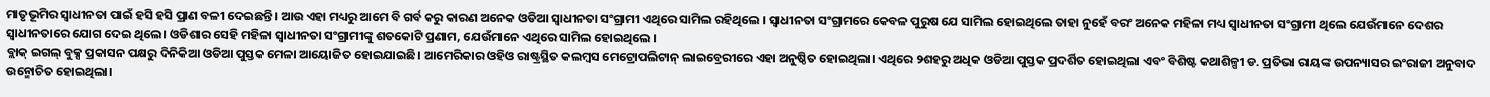ମାତୃଭୂମିର ସ୍ୱାଧୀନତା ପାଇଁ ହସି ହସି ପ୍ରାଣ ବଳୀ ଦେଇଛନ୍ତି । ଆଉ ଏହା ମଧ୍ୟରୁ ଆମେ ବି ଗର୍ବ କରୁ କାରଣ ଅନେକ ଓଡିଆ ସ୍ୱାଧୀନତା ସଂଗ୍ରାମୀ ଏଥିରେ ସାମିଲ ରହିଥିଲେ । ସ୍ୱାଧୀନତା ସଂଗ୍ରାମରେ କେବଳ ପୁରୁଷ ଯେ ସାମିଲ ହୋଇଥିଲେ ତାହା ନୁହେଁ ବରଂ ଅନେକ ମହିଳା ମଧ୍ୟ ସ୍ୱାଧୀନତା ସଂଗ୍ରାମୀ ଥିଲେ ଯେଉଁମାନେ ଦେଶର ସ୍ୱାଧୀନତାରେ ଯୋଗ ଦେଇ ଥିଲେ । ଓଡିଶାର ସେହି ମହିଳା ସ୍ୱାଧୀନତା ସଂଗ୍ରାମୀଙ୍କୁ ଶତକୋଟି ପ୍ରଣାମ, ଯେଉଁମାନେ ଏଥିରେ ସାମିଲ ହୋଇଥିଲେ ।
ବ୍ଲାକ୍ ଇଗଲ୍ ବୁକ୍ସ ପ୍ରକାସନ ପକ୍ଷରୁ ଦିନିକିଆ ଓଡିଆ ପୁସ୍ତକ ମେଳା ଆୟୋଜିତ ହୋଇଯାଇଛି। ଆମେରିକାର ଓହିଓ ରାଷ୍ଟ୍ରସ୍ଥିତ କଲମ୍ବସ ମେଟ୍ରୋପଲିଟାନ୍ ଲାଇବ୍ରେରୀରେ ଏହା ଅନୁଷ୍ଠିତ ହୋଇଥିଲା। ଏଥିରେ ୨ଶହରୁ ଅଧିକ ଓଡିଆ ପୁସ୍ତକ ପ୍ରଦର୍ଶିତ ହୋଇଥିଲା ଏବଂ ବିଶିଷ୍ଟ କଥାଶିଳ୍ପୀ ଡ. ପ୍ରତିଭା ରାୟଙ୍କ ଉପନ୍ୟାସର ଇଂରାଜୀ ଅନୁବାଦ ଉନ୍ମୋଚିତ ହୋଇଥିଲା।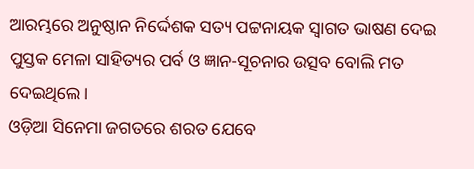ଆରମ୍ଭରେ ଅନୁଷ୍ଠାନ ନିର୍ଦ୍ଦେଶକ ସତ୍ୟ ପଟ୍ଟନାୟକ ସ୍ୱାଗତ ଭାଷଣ ଦେଇ ପୁସ୍ତକ ମେଳା ସାହିତ୍ୟର ପର୍ବ ଓ ଜ୍ଞାନ-ସୂଚନାର ଉତ୍ସବ ବୋଲି ମତ ଦେଇଥିଲେ।
ଓଡ଼ିଆ ସିନେମା ଜଗତରେ ଶରତ ଯେବେ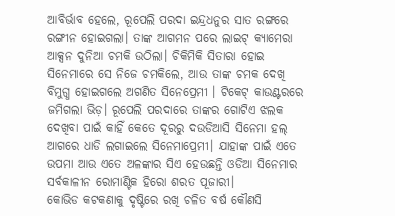ଆବିର୍ଭାବ ହେଲେ, ରୂପେଲି ପରଦା ଇନ୍ଦ୍ରଧନୁର ସାତ ରଙ୍ଗରେ ରଙ୍ଗୀନ ହୋଇଗଲା। ତାଙ୍କ ଆଗମନ ପରେ ଲାଇଟ୍ କ୍ୟାମେରା ଆକ୍ସନ ଦୁନିଆ ଚମକି ଉଠିଲା। ଚିକିମିକି ସିତାରା ହୋଇ ସିନେମାରେ ସେ ନିଜେ ଚମକିଲେ, ଆଉ ତାଙ୍କ ଚମକ ଦେଖି ବିମୁଗ୍ଧ ହୋଇଗଲେ ଅଗଣିତ ସିନେପ୍ରେମୀ । ଟିକେଟ୍ କାଉଣ୍ଟରରେ ଜମିଗଲା ଭିଡ଼। ରୂପେଲି ପରଦାରେ ତାଙ୍କର ଗୋଟିଏ ଝଲକ ଦେଖିବା ପାଇଁ କାହିଁ କେତେ ଦୂରରୁ ଦଉଡିଆସି ସିନେମା ହଲ୍ ଆଗରେ ଧାଡି ଲଗାଇଲେ ସିନେମାପ୍ରେମୀ। ଯାହାଙ୍କ ପାଇଁ ଏତେ ଉପମା ଆଉ ଏତେ ଅଳଙ୍କାର ସିଏ ହେଉଛନ୍ତି ଓଡିଆ ସିନେମାର ସର୍ବକାଳୀନ ରୋମାଣ୍ଟିକ ହିରୋ ଶରତ ପୂଜାରୀ।
କୋଭିଡ କଟକଣାକୁ ଦୃଷ୍ଟିରେ ରଖି ଚଳିତ ବର୍ଷ କୌଣସି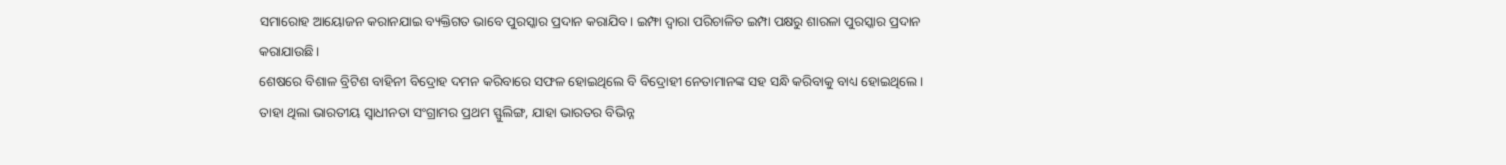ସମାରୋହ ଆୟୋଜନ କରାନଯାଇ ବ୍ୟକ୍ତିଗତ ଭାବେ ପୁରସ୍କାର ପ୍ରଦାନ କରାଯିବ। ଇମ୍ଫା ଦ୍ୱାରା ପରିଚାଳିତ ଇମ୍ପା ପକ୍ଷରୁ ଶାରଳା ପୁରସ୍କାର ପ୍ରଦାନ କରାଯାଉଛି।
ଶେଷରେ ବିଶାଳ ବ୍ରିଟିଶ ବାହିନୀ ବିଦ୍ରୋହ ଦମନ କରିବାରେ ସଫଳ ହୋଇଥିଲେ ବି ବିଦ୍ରୋହୀ ନେତାମାନଙ୍କ ସହ ସନ୍ଧି କରିବାକୁ ବାଧ୍ୟ ହୋଇଥିଲେ। ତାହା ଥିଲା ଭାରତୀୟ ସ୍ୱାଧୀନତା ସଂଗ୍ରାମର ପ୍ରଥମ ସ୍ଫୁଲିଙ୍ଗ, ଯାହା ଭାରତର ବିଭିନ୍ନ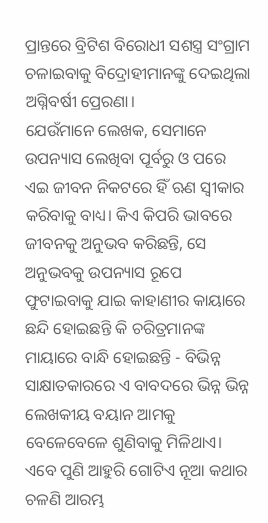ପ୍ରାନ୍ତରେ ବ୍ରିଟିଶ ବିରୋଧୀ ସଶସ୍ତ୍ର ସଂଗ୍ରାମ ଚଳାଇବାକୁ ବିଦ୍ରୋହୀମାନଙ୍କୁ ଦେଇଥିଲା ଅଗ୍ନିବର୍ଷୀ ପ୍ରେରଣା।
ଯେଉଁମାନେ ଲେଖକ, ସେମାନେ ଉପନ୍ୟାସ ଲେଖିବା ପୂର୍ବରୁ ଓ ପରେ ଏଇ ଜୀବନ ନିକଟରେ ହିଁ ଋଣ ସ୍ୱୀକାର କରିବାକୁ ବାଧ୍ୟ। କିଏ କିପରି ଭାବରେ ଜୀବନକୁ ଅନୁଭବ କରିଛନ୍ତି, ସେ ଅନୁଭବକୁ ଉପନ୍ୟାସ ରୂପେ ଫୁଟାଇବାକୁ ଯାଇ କାହାଣୀର କାୟାରେ ଛନ୍ଦି ହୋଇଛନ୍ତି କି ଚରିତ୍ରମାନଙ୍କ ମାୟାରେ ବାନ୍ଧି ହୋଇଛନ୍ତି - ବିଭିନ୍ନ ସାକ୍ଷାତକାରରେ ଏ ବାବଦରେ ଭିନ୍ନ ଭିନ୍ନ ଲେଖକୀୟ ବୟାନ ଆମକୁ ବେଳେବେଳେ ଶୁଣିବାକୁ ମିଳିଥାଏ। ଏବେ ପୁଣି ଆହୁରି ଗୋଟିଏ ନୂଆ କଥାର ଚଳଣି ଆରମ୍ଭ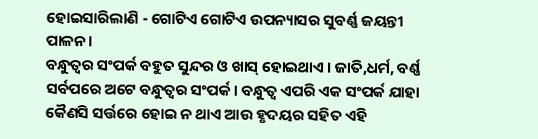ହୋଇସାରିଲାଣି - ଗୋଟିଏ ଗୋଟିଏ ଉପନ୍ୟାସର ସୁବର୍ଣ୍ଣ ଜୟନ୍ତୀ ପାଳନ।
ବନ୍ଧୁତ୍ୱର ସଂପର୍କ ବହୁତ ସୁନ୍ଦର ଓ ଖାସ୍ ହୋଇଥାଏ । ଜାତି,ଧର୍ମ, ବର୍ଣ୍ଣ ସର୍ବପରେ ଅଟେ ବନ୍ଧୁତ୍ୱର ସଂପର୍କ। ବନ୍ଧୁତ୍ୱ ଏପରି ଏକ ସଂପର୍କ ଯାହା କୈଣସି ସର୍ତ୍ତରେ ହୋଇ ନ ଥାଏ ଆଉ ହୃଦୟର ସହିତ ଏହି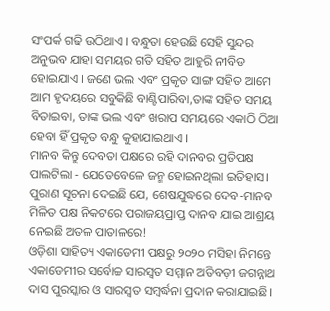ସଂପର୍କ ଗଢି ଉଠିଥାଏ । ବନ୍ଧୁତା ହେଉଛି ସେହି ସୁନ୍ଦର ଅନୁଭବ ଯାହା ସମୟର ଗତି ସହିତ ଆହୁରି ନୀବିଡ ହୋଇଯାଏ । ଜଣେ ଭଲ ଏବଂ ପ୍ରକୃତ ସାଙ୍ଗ ସହିତ ଆମେ ଆମ ହୃଦୟରେ ସବୁକିଛି ବାଣ୍ଟିପାରିବା,ତାଙ୍କ ସହିତ ସମୟ ବିତାଇବା, ତାଙ୍କ ଭଲ ଏବଂ ଖରାପ ସମୟରେ ଏକାଠି ଠିଆ ହେବା ହିଁ ପ୍ରକୃତ ବନ୍ଧୁ କୁହାଯାଇଥାଏ ।
ମାନବ କିନ୍ତୁ ଦେବତା ପକ୍ଷରେ ରହି ଦାନବର ପ୍ରତିପକ୍ଷ ପାଲଟିଲା - ଯେତେବେଳେ ଜନ୍ମ ହୋଇନଥିଲା ଇତିହାସ। ପୁରାଣ ସୂଚନା ଦେଇଛି ଯେ, ଶେଷଯୁଦ୍ଧରେ ଦେବ-ମାନବ ମିଳିତ ପକ୍ଷ ନିକଟରେ ପରାଜୟପ୍ରାପ୍ତ ଦାନବ ଯାଇ ଆଶ୍ରୟ ନେଇଛି ଅତଳ ପାତାଳରେ!
ଓଡ଼ିଶା ସାହିତ୍ୟ ଏକାଡେମୀ ପକ୍ଷରୁ ୨୦୨୦ ମସିହା ନିମନ୍ତେ ଏକାଡେମୀର ସର୍ବୋଚ୍ଚ ସାରସ୍ୱତ ସମ୍ମାନ ଅତିବଡ଼ୀ ଜଗନ୍ନାଥ ଦାସ ପୁରସ୍କାର ଓ ସାରସ୍ୱତ ସମ୍ବର୍ଦ୍ଧନା ପ୍ରଦାନ କରାଯାଇଛି।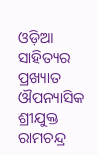ଓଡ଼ିଆ ସାହିତ୍ୟର ପ୍ରଖ୍ୟାତ ଔପନ୍ୟାସିକ ଶ୍ରୀଯୁକ୍ତ ରାମଚନ୍ଦ୍ର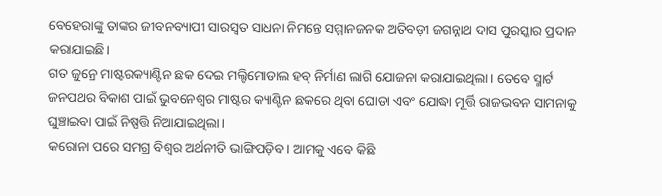ବେହେରାଙ୍କୁ ତାଙ୍କର ଜୀବନବ୍ୟାପୀ ସାରସ୍ୱତ ସାଧନା ନିମନ୍ତେ ସମ୍ମାନଜନକ ଅତିବଡ଼ୀ ଜଗନ୍ନାଥ ଦାସ ପୁରସ୍କାର ପ୍ରଦାନ କରାଯାଇଛି।
ଗତ ଜୁନ୍ରେ ମାଷ୍ଟରକ୍ୟାଣ୍ଟିନ ଛକ ଦେଇ ମଲ୍ଟିମୋଡାଲ ହବ୍ ନିର୍ମାଣ ଲାଗି ଯୋଜନା କରାଯାଇଥିଲା। ତେବେ ସ୍ମାର୍ଟ ଜନପଥର ବିକାଶ ପାଇଁ ଭୁବନେଶ୍ୱର ମାଷ୍ଟର କ୍ୟାଣ୍ଟିନ ଛକରେ ଥିବା ଘୋଡା ଏବଂ ଯୋଦ୍ଧା ମୂର୍ତ୍ତି ରାଜଭବନ ସାମନାକୁ ଘୁଞ୍ଚାଇବା ପାଇଁ ନିଷ୍ପତ୍ତି ନିଆଯାଇଥିଲା।
କରୋନା ପରେ ସମଗ୍ର ବିଶ୍ୱର ଅର୍ଥନୀତି ଭାଙ୍ଗିପଡ଼ିବ। ଆମକୁ ଏବେ କିଛି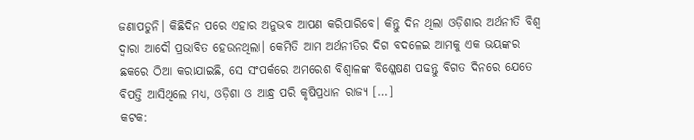ଜଣାପଡୁନି। କିଛିଦିନ ପରେ ଏହାର ଅନୁଭବ ଆପଣ କରିପାରିବେ। କିନ୍ତୁ ଦିନ ଥିଲା ଓଡ଼ିଶାର ଅର୍ଥନୀତି ବିଶ୍ୱ ଦ୍ୱାରା ଆଦୌ ପ୍ରଭାବିତ ହେଉନଥିଲା। କେମିତି ଆମ ଅର୍ଥନୀତିର ଦିଗ ବଦଳେଇ ଆମକୁ ଏକ ଭୟଙ୍କର ଛକରେ ଠିଆ କରାଯାଇଛି, ସେ ସଂପର୍କରେ ଅମରେଶ ବିଶ୍ୱାଳଙ୍କ ବିଶ୍ଳେଷଣ ପଢନ୍ତୁ ବିଗତ ଦିନରେ ଯେତେ ବିପତ୍ତି ଆସିଥିଲେ ମଧ୍ୟ, ଓଡ଼ିଶା ଓ ଆନ୍ଧ୍ର ପରି କୃଷିପ୍ରଧାନ ରାଜ୍ୟ […]
କଟକ: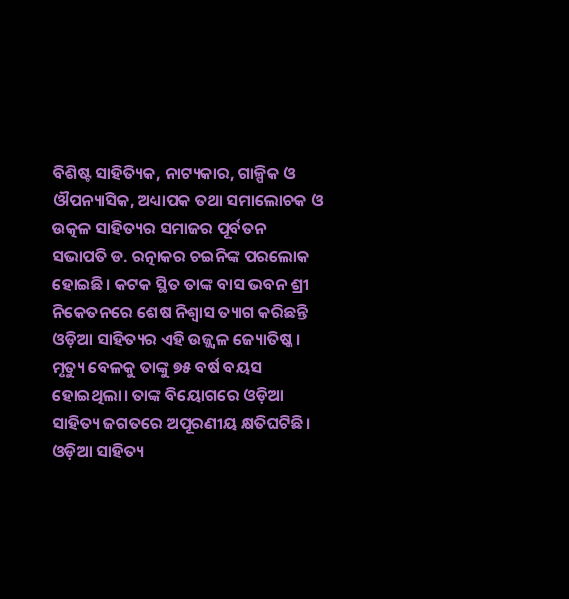ବିଶିଷ୍ଟ ସାହିତ୍ୟିକ, ନାଟ୍ୟକାର, ଗାଳ୍ପିକ ଓ ଔପନ୍ୟାସିକ, ଅଧ୍ୟାପକ ତଥା ସମାଲୋଚକ ଓ ଉତ୍କଳ ସାହିତ୍ୟର ସମାଜର ପୂର୍ବତନ ସଭାପତି ଡ. ରତ୍ନାକର ଚଇନିଙ୍କ ପରଲୋକ ହୋଇଛି। କଟକ ସ୍ଥିତ ତାଙ୍କ ବାସ ଭବନ ଶ୍ରୀ ନିକେତନରେ ଶେଷ ନିଶ୍ୱାସ ତ୍ୟାଗ କରିଛନ୍ତି ଓଡ଼ିଆ ସାହିତ୍ୟର ଏହି ଉଜ୍ଜ୍ୱଳ ଜ୍ୟୋତିଷ୍କ। ମୃତ୍ୟୁ ବେଳକୁ ତାଙ୍କୁ ୭୫ ବର୍ଷ ବୟସ ହୋଇଥିଲା। ତାଙ୍କ ବିୟୋଗରେ ଓଡ଼ିଆ ସାହିତ୍ୟ ଜଗତରେ ଅପୂରଣୀୟ କ୍ଷତିଘଟିଛି। ଓଡ଼ିଆ ସାହିତ୍ୟ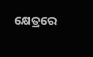କ୍ଷେତ୍ରରେ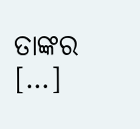ତାଙ୍କର […]